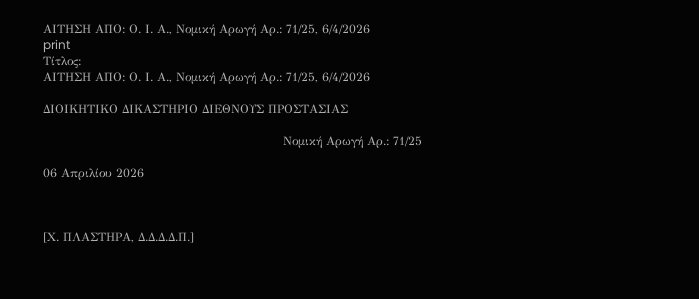ΑΙΤΗΣΗ ΑΠΟ: Ο. Ι. Α., Νομική Αρωγή Αρ.: 71/25, 6/4/2026
print
Τίτλος:
ΑΙΤΗΣΗ ΑΠΟ: Ο. Ι. Α., Νομική Αρωγή Αρ.: 71/25, 6/4/2026

ΔΙΟΙΚΗΤΙΚΟ ΔΙΚΑΣΤΗΡΙΟ ΔΙΕΘΝΟΥΣ ΠΡΟΣΤΑΣΙΑΣ

                                                            Νομική Αρωγή Αρ.: 71/25

06 Απριλίου 2026



[Χ. ΠΛΑΣΤΗΡΑ, Δ.Δ.Δ.Δ.Π.]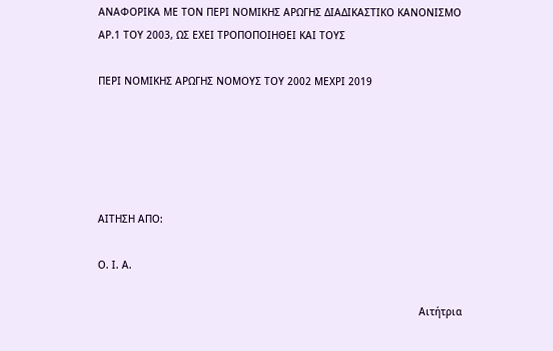ΑΝΑΦΟΡΙΚΑ ΜΕ ΤΟΝ ΠΕΡΙ ΝΟΜΙΚΗΣ ΑΡΩΓΗΣ ΔΙΑΔΙΚΑΣΤΙΚΟ ΚΑΝΟΝΙΣΜΟ ΑΡ.1 ΤΟΥ 2003, ΩΣ ΕΧΕΙ ΤΡΟΠΟΠΟΙΗΘΕΙ ΚΑΙ ΤΟΥΣ

ΠΕΡΙ ΝΟΜΙΚΗΣ ΑΡΩΓΗΣ ΝΟΜΟΥΣ ΤΟΥ 2002 ΜΕΧΡΙ 2019





ΑΙΤΗΣΗ ΑΠΟ:

Ο. Ι. Α.

                                                                                                           Αιτήτρια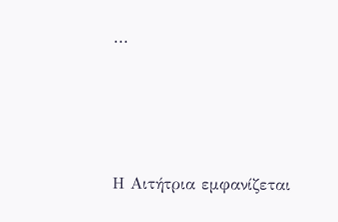...





Η Αιτήτρια εμφανίζεται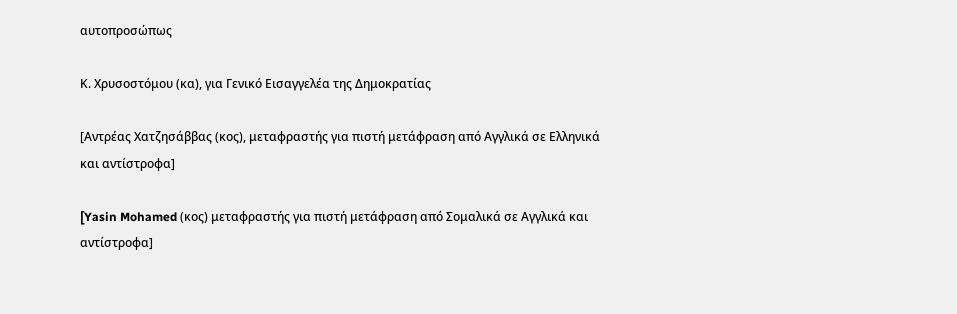αυτοπροσώπως

Κ. Χρυσοστόμου (κα), για Γενικό Εισαγγελέα της Δημοκρατίας

[Αντρέας Χατζησάββας (κος), μεταφραστής για πιστή μετάφραση από Αγγλικά σε Ελληνικά και αντίστροφα]

[Yasin Mohamed (κος) μεταφραστής για πιστή μετάφραση από Σομαλικά σε Αγγλικά και αντίστροφα]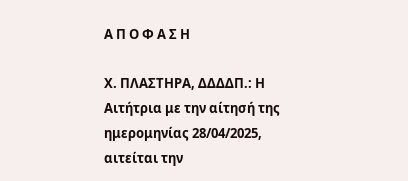Α Π Ο Φ Α Σ Η

Χ. ΠΛΑΣΤΗΡΑ, ΔΔΔΔΠ.: Η Αιτήτρια με την αίτησή της ημερομηνίας 28/04/2025, αιτείται την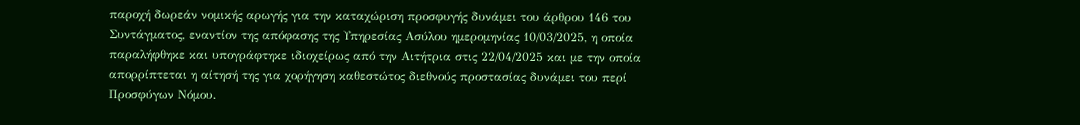παροχή δωρεάν νομικής αρωγής για την καταχώριση προσφυγής δυνάμει του άρθρου 146 του Συντάγματος, εναντίον της απόφασης της Υπηρεσίας Ασύλου ημερομηνίας 10/03/2025, η οποία παραλήφθηκε και υπογράφτηκε ιδιοχείρως από την Αιτήτρια στις 22/04/2025 και με την οποία απορρίπτεται η αίτησή της για χορήγηση καθεστώτος διεθνούς προστασίας δυνάμει του περί Προσφύγων Νόμου.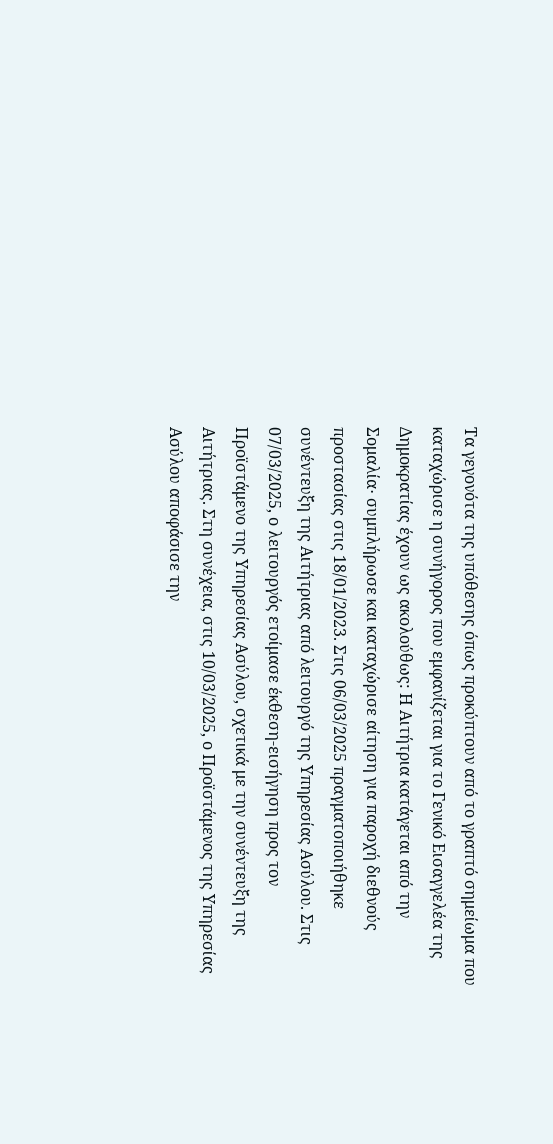Τα γεγονότα της υπόθεσης όπως προκύπτουν από το γραπτό σημείωμα που καταχώρισε η συνήγορος που εμφανίζεται για το Γενικό Εισαγγελέα της Δημοκρατίας έχουν ως ακολούθως: Η Αιτήτρια κατάγεται από την Σομαλία∙ συμπλήρωσε και καταχώρισε αίτηση για παροχή διεθνούς προστασίας στις 18/01/2023. Στις 06/03/2025 πραγματοποιήθηκε συνέντευξη της Αιτήτριας από λειτουργό της Υπηρεσίας Ασύλου. Στις 07/03/2025, ο λειτουργός ετοίμασε έκθεση-εισήγηση προς τον Προϊστάμενο της Υπηρεσίας Ασύλου, σχετικά με την συνέντευξη της Αιτήτριας. Στη συνέχεια, στις 10/03/2025, ο Προϊστάμενος της Υπηρεσίας Ασύλου αποφάσισε την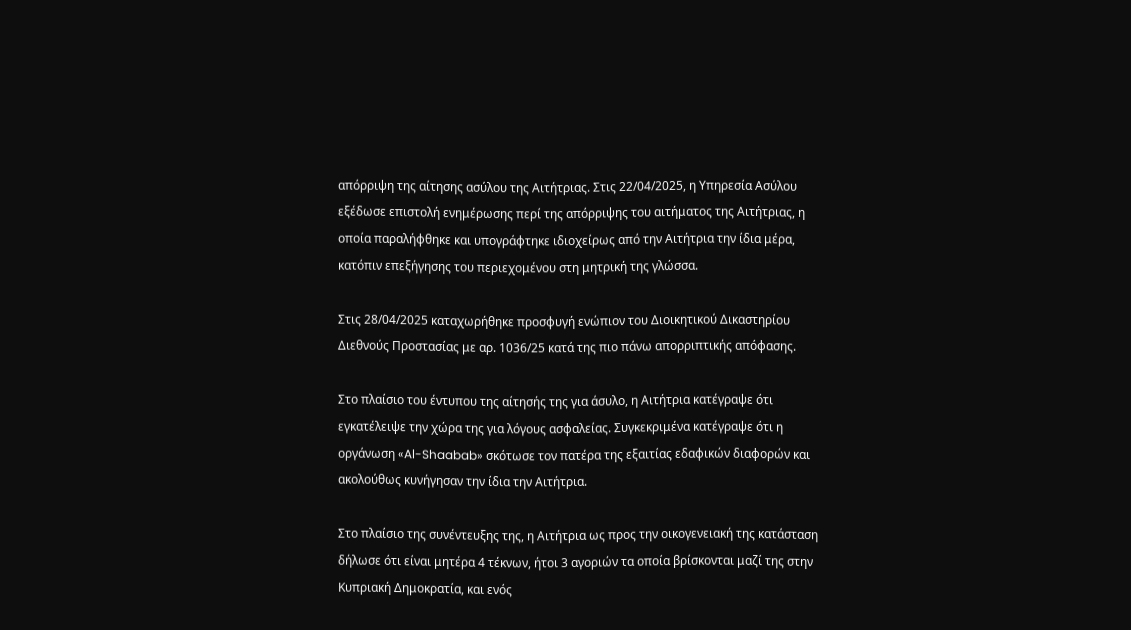απόρριψη της αίτησης ασύλου της Αιτήτριας. Στις 22/04/2025, η Υπηρεσία Ασύλου εξέδωσε επιστολή ενημέρωσης περί της απόρριψης του αιτήματος της Αιτήτριας, η οποία παραλήφθηκε και υπογράφτηκε ιδιοχείρως από την Αιτήτρια την ίδια μέρα, κατόπιν επεξήγησης του περιεχομένου στη μητρική της γλώσσα.

Στις 28/04/2025 καταχωρήθηκε προσφυγή ενώπιον του Διοικητικού Δικαστηρίου Διεθνούς Προστασίας με αρ. 1036/25 κατά της πιο πάνω απορριπτικής απόφασης.

Στο πλαίσιο του έντυπου της αίτησής της για άσυλο, η Αιτήτρια κατέγραψε ότι εγκατέλειψε την χώρα της για λόγους ασφαλείας. Συγκεκριμένα κατέγραψε ότι η οργάνωση «Al-Shaabab» σκότωσε τον πατέρα της εξαιτίας εδαφικών διαφορών και ακολούθως κυνήγησαν την ίδια την Αιτήτρια.

Στο πλαίσιο της συνέντευξης της, η Αιτήτρια ως προς την οικογενειακή της κατάσταση δήλωσε ότι είναι μητέρα 4 τέκνων, ήτοι 3 αγοριών τα οποία βρίσκονται μαζί της στην Κυπριακή Δημοκρατία, και ενός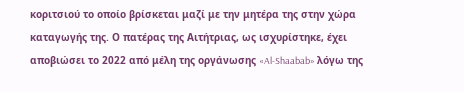κοριτσιού το οποίο βρίσκεται μαζί με την μητέρα της στην χώρα καταγωγής της. Ο πατέρας της Αιτήτριας, ως ισχυρίστηκε, έχει αποβιώσει το 2022 από μέλη της οργάνωσης «Al-Shaabab» λόγω της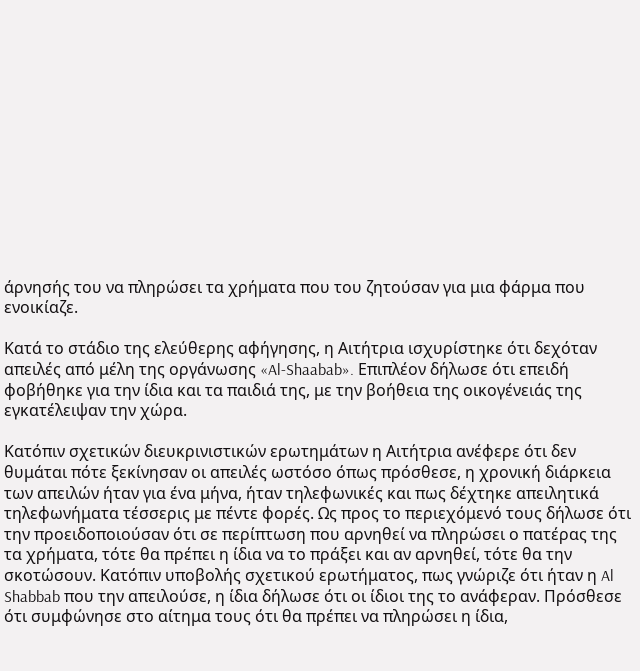άρνησής του να πληρώσει τα χρήματα που του ζητούσαν για μια φάρμα που ενοικίαζε.

Κατά το στάδιο της ελεύθερης αφήγησης, η Αιτήτρια ισχυρίστηκε ότι δεχόταν απειλές από μέλη της οργάνωσης «Al-Shaabab». Επιπλέον δήλωσε ότι επειδή φοβήθηκε για την ίδια και τα παιδιά της, με την βοήθεια της οικογένειάς της εγκατέλειψαν την χώρα.

Κατόπιν σχετικών διευκρινιστικών ερωτημάτων η Αιτήτρια ανέφερε ότι δεν θυμάται πότε ξεκίνησαν οι απειλές ωστόσο όπως πρόσθεσε, η χρονική διάρκεια των απειλών ήταν για ένα μήνα, ήταν τηλεφωνικές και πως δέχτηκε απειλητικά τηλεφωνήματα τέσσερις με πέντε φορές. Ως προς το περιεχόμενό τους δήλωσε ότι την προειδοποιούσαν ότι σε περίπτωση που αρνηθεί να πληρώσει ο πατέρας της τα χρήματα, τότε θα πρέπει η ίδια να το πράξει και αν αρνηθεί, τότε θα την σκοτώσουν. Κατόπιν υποβολής σχετικού ερωτήματος, πως γνώριζε ότι ήταν η Al Shabbab που την απειλούσε, η ίδια δήλωσε ότι οι ίδιοι της το ανάφεραν. Πρόσθεσε ότι συμφώνησε στο αίτημα τους ότι θα πρέπει να πληρώσει η ίδια,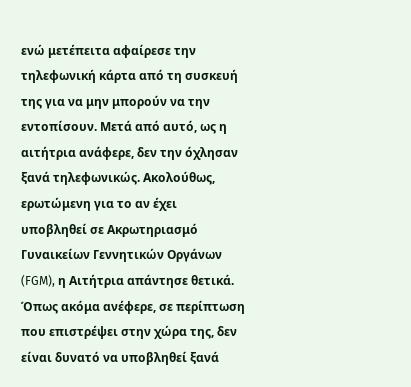ενώ μετέπειτα αφαίρεσε την τηλεφωνική κάρτα από τη συσκευή της για να μην μπορούν να την εντοπίσουν. Μετά από αυτό, ως η αιτήτρια ανάφερε, δεν την όχλησαν ξανά τηλεφωνικώς. Ακολούθως, ερωτώμενη για το αν έχει υποβληθεί σε Ακρωτηριασμό Γυναικείων Γεννητικών Οργάνων (FGM), η Αιτήτρια απάντησε θετικά. Όπως ακόμα ανέφερε, σε περίπτωση που επιστρέψει στην χώρα της, δεν είναι δυνατό να υποβληθεί ξανά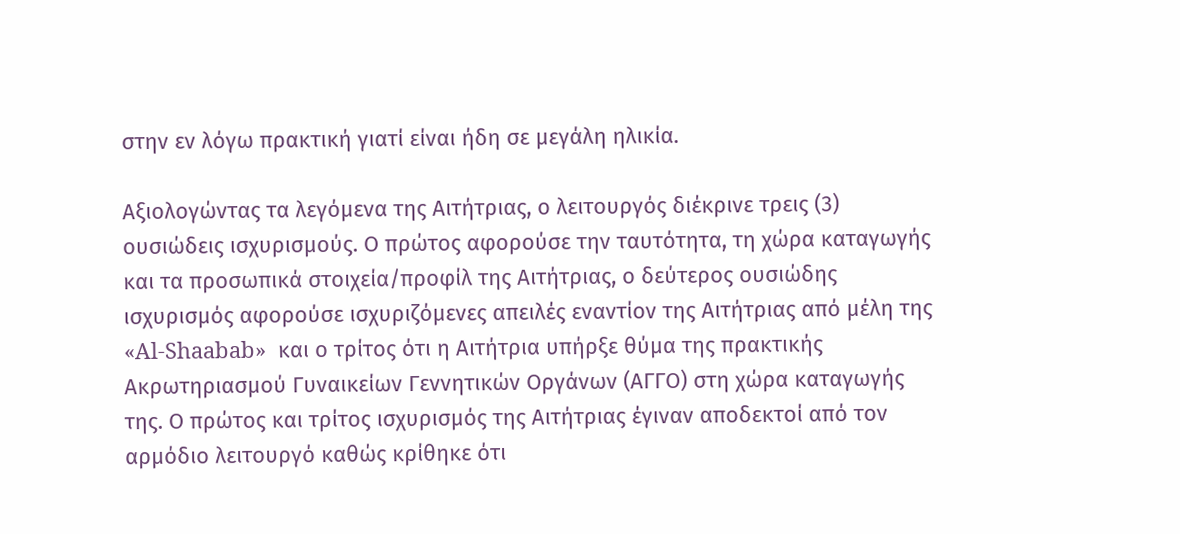στην εν λόγω πρακτική γιατί είναι ήδη σε μεγάλη ηλικία.

Αξιολογώντας τα λεγόμενα της Αιτήτριας, ο λειτουργός διέκρινε τρεις (3) ουσιώδεις ισχυρισμούς. Ο πρώτος αφορούσε την ταυτότητα, τη χώρα καταγωγής και τα προσωπικά στοιχεία/προφίλ της Αιτήτριας, ο δεύτερος ουσιώδης ισχυρισμός αφορούσε ισχυριζόμενες απειλές εναντίον της Αιτήτριας από μέλη της «Al-Shaabab»  και ο τρίτος ότι η Αιτήτρια υπήρξε θύμα της πρακτικής Ακρωτηριασμού Γυναικείων Γεννητικών Οργάνων (ΑΓΓΟ) στη χώρα καταγωγής της. Ο πρώτος και τρίτος ισχυρισμός της Αιτήτριας έγιναν αποδεκτοί από τον αρμόδιο λειτουργό καθώς κρίθηκε ότι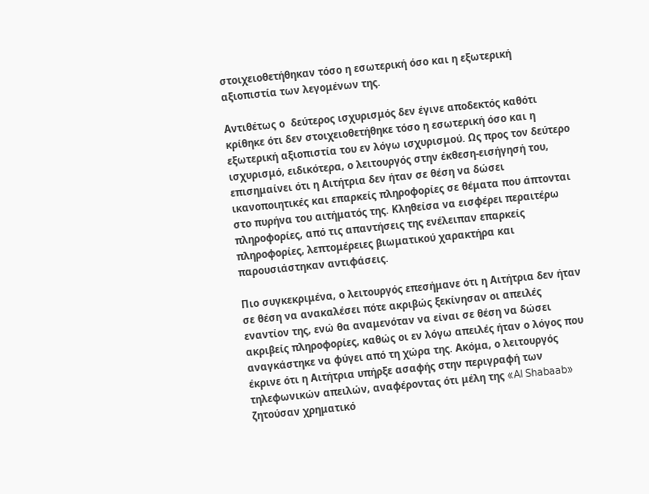στοιχειοθετήθηκαν τόσο η εσωτερική όσο και η εξωτερική αξιοπιστία των λεγομένων της.

Αντιθέτως ο  δεύτερος ισχυρισμός δεν έγινε αποδεκτός καθότι κρίθηκε ότι δεν στοιχειοθετήθηκε τόσο η εσωτερική όσο και η εξωτερική αξιοπιστία του εν λόγω ισχυρισμού. Ως προς τον δεύτερο ισχυρισμό, ειδικότερα, ο λειτουργός στην έκθεση-εισήγησή του, επισημαίνει ότι η Αιτήτρια δεν ήταν σε θέση να δώσει ικανοποιητικές και επαρκείς πληροφορίες σε θέματα που άπτονται στο πυρήνα του αιτήματός της. Κληθείσα να εισφέρει περαιτέρω πληροφορίες, από τις απαντήσεις της ενέλειπαν επαρκείς πληροφορίες, λεπτομέρειες βιωματικού χαρακτήρα και παρουσιάστηκαν αντιφάσεις.

Πιο συγκεκριμένα, ο λειτουργός επεσήμανε ότι η Αιτήτρια δεν ήταν σε θέση να ανακαλέσει πότε ακριβώς ξεκίνησαν οι απειλές εναντίον της, ενώ θα αναμενόταν να είναι σε θέση να δώσει ακριβείς πληροφορίες, καθώς οι εν λόγω απειλές ήταν ο λόγος που αναγκάστηκε να φύγει από τη χώρα της. Ακόμα, ο λειτουργός έκρινε ότι η Αιτήτρια υπήρξε ασαφής στην περιγραφή των τηλεφωνικών απειλών, αναφέροντας ότι μέλη της «Al Shabaab» ζητούσαν χρηματικό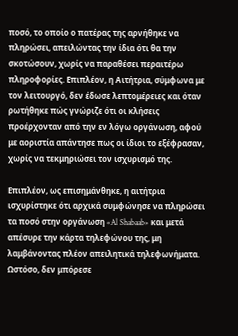ποσό, το οποίο ο πατέρας της αρνήθηκε να πληρώσει, απειλώντας την ίδια ότι θα την σκοτώσουν, χωρίς να παραθέσει περαιτέρω πληροφορίες. Επιπλέον, η Αιτήτρια, σύμφωνα με τον λειτουργό, δεν έδωσε λεπτομέρειες και όταν ρωτήθηκε πώς γνώριζε ότι οι κλήσεις προέρχονταν από την εν λόγω οργάνωση, αφού με αοριστία απάντησε πως οι ίδιοι το εξέφρασαν, χωρίς να τεκμηριώσει τον ισχυρισμό της.

Επιπλέον, ως επισημάνθηκε, η αιτήτρια ισχυρίστηκε ότι αρχικά συμφώνησε να πληρώσει τα ποσό στην οργάνωση «Al Shabaab» και μετά απέσυρε την κάρτα τηλεφώνου της, μη λαμβάνοντας πλέον απειλητικά τηλεφωνήματα. Ωστόσο, δεν μπόρεσε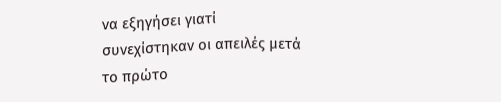να εξηγήσει γιατί συνεχίστηκαν οι απειλές μετά το πρώτο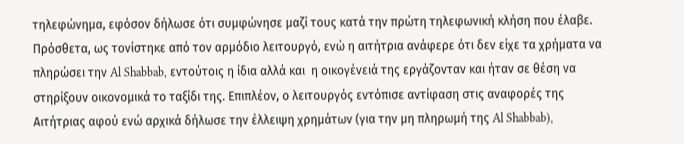τηλεφώνημα, εφόσον δήλωσε ότι συμφώνησε μαζί τους κατά την πρώτη τηλεφωνική κλήση που έλαβε. Πρόσθετα, ως τονίστηκε από τον αρμόδιο λειτουργό, ενώ η αιτήτρια ανάφερε ότι δεν είχε τα χρήματα να πληρώσει την Al Shabbab, εντούτοις η ίδια αλλά και  η οικογένειά της εργάζονταν και ήταν σε θέση να στηρίξουν οικονομικά το ταξίδι της. Επιπλέον, ο λειτουργός εντόπισε αντίφαση στις αναφορές της Αιτήτριας αφού ενώ αρχικά δήλωσε την έλλειψη χρημάτων (για την μη πληρωμή της Al Shabbab),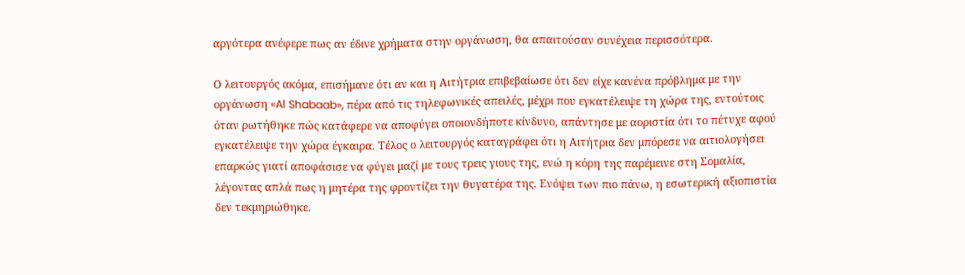αργότερα ανέφερε πως αν έδινε χρήματα στην οργάνωση, θα απαιτούσαν συνέχεια περισσότερα.

Ο λειτουργός ακόμα, επισήμανε ότι αν και η Αιτήτρια επιβεβαίωσε ότι δεν είχε κανένα πρόβλημα με την οργάνωση «Al Shabaab», πέρα από τις τηλεφωνικές απειλές, μέχρι που εγκατέλειψε τη χώρα της, εντούτοις όταν ρωτήθηκε πώς κατάφερε να αποφύγει οποιονδήποτε κίνδυνο, απάντησε με αοριστία ότι το πέτυχε αφού εγκατέλειψε την χώρα έγκαιρα. Τέλος ο λειτουργός καταγράφει ότι η Αιτήτρια δεν μπόρεσε να αιτιολογήσει επαρκώς γιατί αποφάσισε να φύγει μαζί με τους τρεις γιους της, ενώ η κόρη της παρέμεινε στη Σομαλία, λέγοντας απλά πως η μητέρα της φροντίζει την θυγατέρα της. Ενόψει των πιο πάνω, η εσωτερική αξιοπιστία δεν τεκμηριώθηκε.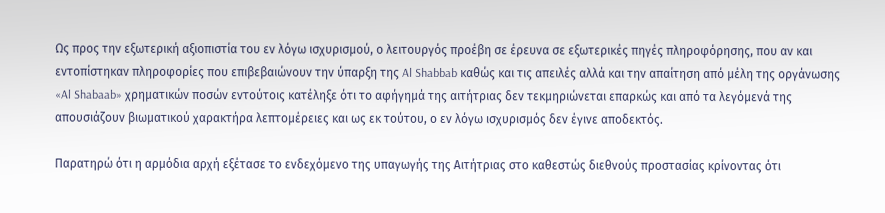Ως προς την εξωτερική αξιοπιστία του εν λόγω ισχυρισμού, ο λειτουργός προέβη σε έρευνα σε εξωτερικές πηγές πληροφόρησης, που αν και εντοπίστηκαν πληροφορίες που επιβεβαιώνουν την ύπαρξη της Al Shabbab καθώς και τις απειλές αλλά και την απαίτηση από μέλη της οργάνωσης «Al Shabaab» χρηματικών ποσών εντούτοις κατέληξε ότι το αφήγημά της αιτήτριας δεν τεκμηριώνεται επαρκώς και από τα λεγόμενά της απουσιάζουν βιωματικού χαρακτήρα λεπτομέρειες και ως εκ τούτου, ο εν λόγω ισχυρισμός δεν έγινε αποδεκτός.

Παρατηρώ ότι η αρμόδια αρχή εξέτασε το ενδεχόμενο της υπαγωγής της Αιτήτριας στο καθεστώς διεθνούς προστασίας κρίνοντας ότι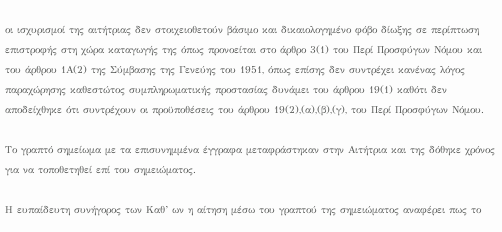οι ισχυρισμοί της αιτήτριας δεν στοιχειοθετούν βάσιμο και δικαιολογημένο φόβο δίωξης σε περίπτωση επιστροφής στη χώρα καταγωγής της όπως προνοείται στο άρθρο 3(1) του Περί Προσφύγων Νόμου και του άρθρου 1Α(2) της Σύμβασης της Γενεύης του 1951, όπως επίσης δεν συντρέχει κανένας λόγος παραχώρησης καθεστώτος συμπληρωματικής προστασίας δυνάμει του άρθρου 19(1) καθότι δεν αποδείχθηκε ότι συντρέχουν οι προϋποθέσεις του άρθρου 19(2),(α),(β),(γ), του Περί Προσφύγων Νόμου.

Το γραπτό σημείωμα με τα επισυνημμένα έγγραφα μεταφράστηκαν στην Αιτήτρια και της δόθηκε χρόνος για να τοποθετηθεί επί του σημειώματος.

Η ευπαίδευτη συνήγορος των Καθ’ ων η αίτηση μέσω του γραπτού της σημειώματος αναφέρει πως το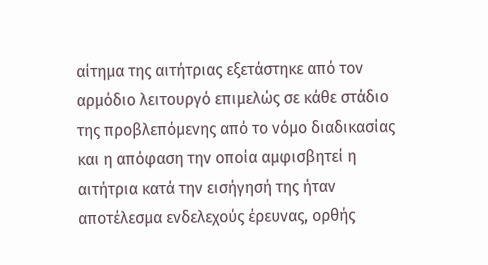αίτημα της αιτήτριας εξετάστηκε από τον αρμόδιο λειτουργό επιμελώς σε κάθε στάδιο της προβλεπόμενης από το νόμο διαδικασίας και η απόφαση την οποία αμφισβητεί η αιτήτρια κατά την εισήγησή της ήταν αποτέλεσμα ενδελεχούς έρευνας, ορθής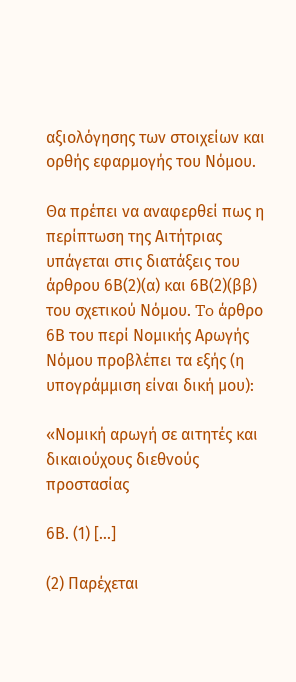αξιολόγησης των στοιχείων και ορθής εφαρμογής του Νόμου.

Θα πρέπει να αναφερθεί πως η περίπτωση της Αιτήτριας υπάγεται στις διατάξεις του άρθρου 6Β(2)(α) και 6Β(2)(ββ) του σχετικού Νόμου. To άρθρο 6Β του περί Νομικής Αρωγής Νόμου προβλέπει τα εξής (η υπογράμμιση είναι δική μου):

«Νομική αρωγή σε αιτητές και δικαιούχους διεθνούς προστασίας

6Β. (1) [...]

(2) Παρέχεται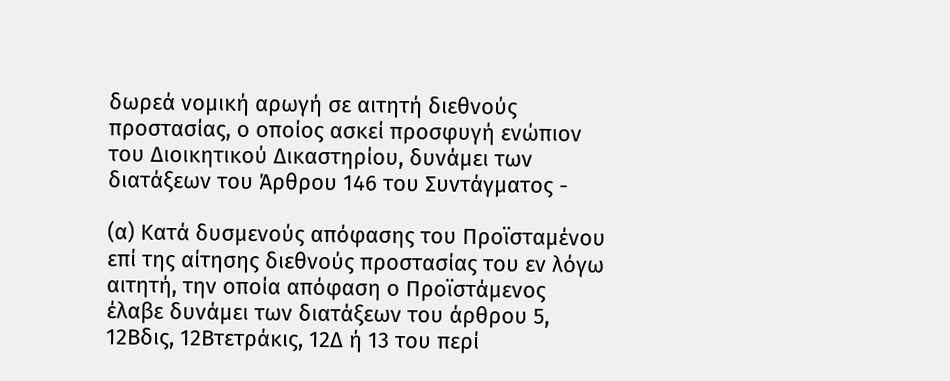δωρεά νομική αρωγή σε αιτητή διεθνούς προστασίας, ο οποίος ασκεί προσφυγή ενώπιον του Διοικητικού Δικαστηρίου, δυνάμει των διατάξεων του Άρθρου 146 του Συντάγματος -

(α) Kατά δυσμενούς απόφασης του Προϊσταμένου επί της αίτησης διεθνούς προστασίας του εν λόγω αιτητή, την οποία απόφαση ο Προϊστάμενος έλαβε δυνάμει των διατάξεων του άρθρου 5, 12Βδις, 12Βτετράκις, 12Δ ή 13 του περί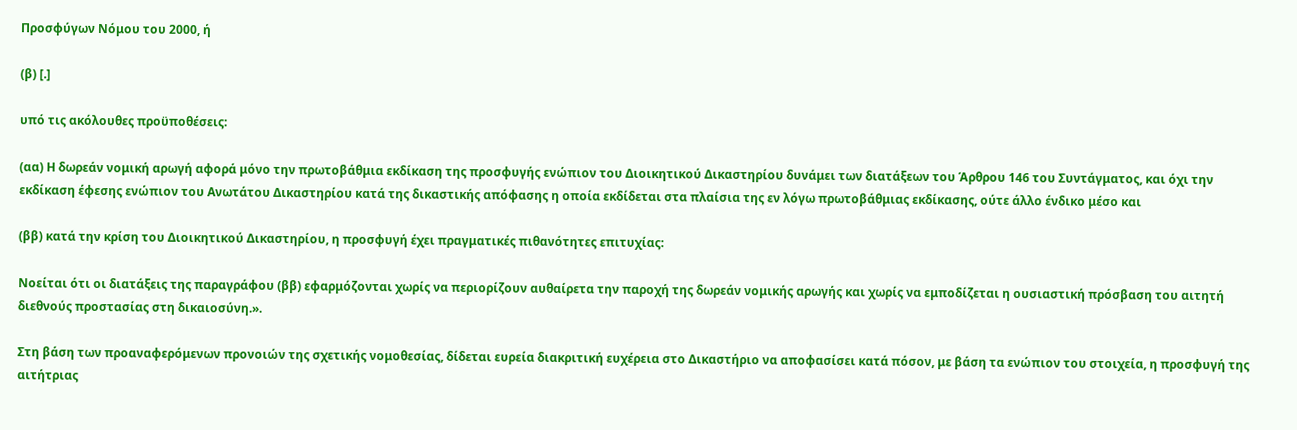Προσφύγων Νόμου του 2000, ή

(β) [.]

υπό τις ακόλουθες προϋποθέσεις:

(αα) Η δωρεάν νομική αρωγή αφορά μόνο την πρωτοβάθμια εκδίκαση της προσφυγής ενώπιον του Διοικητικού Δικαστηρίου δυνάμει των διατάξεων του Άρθρου 146 του Συντάγματος, και όχι την εκδίκαση έφεσης ενώπιον του Ανωτάτου Δικαστηρίου κατά της δικαστικής απόφασης η οποία εκδίδεται στα πλαίσια της εν λόγω πρωτοβάθμιας εκδίκασης, ούτε άλλο ένδικο μέσο και

(ββ) κατά την κρίση του Διοικητικού Δικαστηρίου, η προσφυγή έχει πραγματικές πιθανότητες επιτυχίας:

Νοείται ότι οι διατάξεις της παραγράφου (ββ) εφαρμόζονται χωρίς να περιορίζουν αυθαίρετα την παροχή της δωρεάν νομικής αρωγής και χωρίς να εμποδίζεται η ουσιαστική πρόσβαση του αιτητή διεθνούς προστασίας στη δικαιοσύνη.».

Στη βάση των προαναφερόμενων προνοιών της σχετικής νομοθεσίας, δίδεται ευρεία διακριτική ευχέρεια στο Δικαστήριο να αποφασίσει κατά πόσον, με βάση τα ενώπιον του στοιχεία, η προσφυγή της αιτήτριας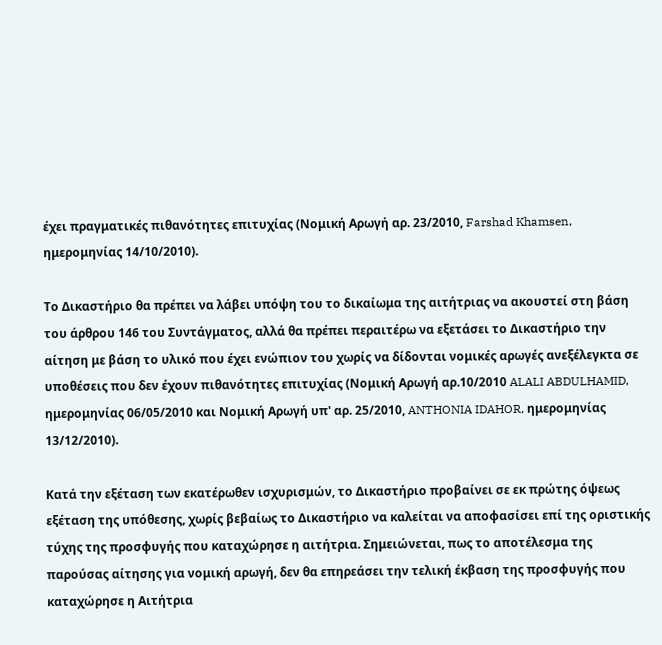έχει πραγματικές πιθανότητες επιτυχίας (Νομική Αρωγή αρ. 23/2010, Farshad Khamsen, ημερομηνίας 14/10/2010).

Το Δικαστήριο θα πρέπει να λάβει υπόψη του το δικαίωμα της αιτήτριας να ακουστεί στη βάση του άρθρου 146 του Συντάγματος, αλλά θα πρέπει περαιτέρω να εξετάσει το Δικαστήριο την αίτηση με βάση το υλικό που έχει ενώπιον του χωρίς να δίδονται νομικές αρωγές ανεξέλεγκτα σε υποθέσεις που δεν έχουν πιθανότητες επιτυχίας (Νομική Αρωγή αρ.10/2010 ALALI ABDULHAMID, ημερομηνίας 06/05/2010 και Νομική Αρωγή υπ' αρ. 25/2010, ANTHONIA IDAHOR, ημερομηνίας 13/12/2010).

Κατά την εξέταση των εκατέρωθεν ισχυρισμών, το Δικαστήριο προβαίνει σε εκ πρώτης όψεως εξέταση της υπόθεσης, χωρίς βεβαίως το Δικαστήριο να καλείται να αποφασίσει επί της οριστικής τύχης της προσφυγής που καταχώρησε η αιτήτρια. Σημειώνεται, πως το αποτέλεσμα της παρούσας αίτησης για νομική αρωγή, δεν θα επηρεάσει την τελική έκβαση της προσφυγής που καταχώρησε η Αιτήτρια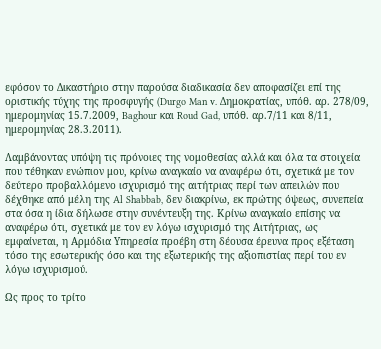εφόσον το Δικαστήριο στην παρούσα διαδικασία δεν αποφασίζει επί της οριστικής τύχης της προσφυγής (Durgo Man v. Δημοκρατίας, υπόθ. αρ. 278/09, ημερομηνίας 15.7.2009, Baghour και Roud Gad, υπόθ. αρ.7/11 και 8/11, ημερομηνίας 28.3.2011).

Λαμβάνοντας υπόψη τις πρόνοιες της νομοθεσίας αλλά και όλα τα στοιχεία που τέθηκαν ενώπιον μου, κρίνω αναγκαίο να αναφέρω ότι, σχετικά με τον δεύτερο προβαλλόμενο ισχυρισμό της αιτήτριας περί των απειλών που δέχθηκε από μέλη της Al Shabbab, δεν διακρίνω, εκ πρώτης όψεως, συνεπεία στα όσα η ίδια δήλωσε στην συνέντευξη της. Κρίνω αναγκαίο επίσης να αναφέρω ότι, σχετικά με τoν εν λόγω ισχυρισμό της Αιτήτριας, ως εμφαίνεται, η Αρμόδια Υπηρεσία προέβη στη δέουσα έρευνα προς εξέταση τόσο της εσωτερικής όσο και της εξωτερικής της αξιοπιστίας περί του εν λόγω ισχυρισμού.

Ως προς το τρίτο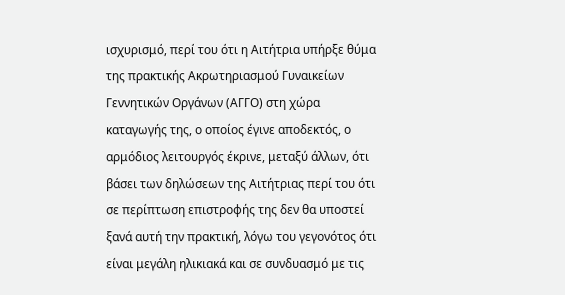ισχυρισμό, περί του ότι η Αιτήτρια υπήρξε θύμα της πρακτικής Ακρωτηριασμού Γυναικείων Γεννητικών Οργάνων (ΑΓΓΟ) στη χώρα καταγωγής της, ο οποίος έγινε αποδεκτός, ο αρμόδιος λειτουργός έκρινε, μεταξύ άλλων, ότι βάσει των δηλώσεων της Αιτήτριας περί του ότι σε περίπτωση επιστροφής της δεν θα υποστεί ξανά αυτή την πρακτική, λόγω του γεγονότος ότι είναι μεγάλη ηλικιακά και σε συνδυασμό με τις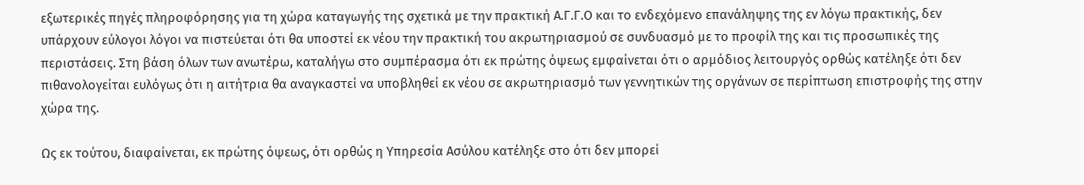εξωτερικές πηγές πληροφόρησης για τη χώρα καταγωγής της σχετικά με την πρακτική Α.Γ.Γ.Ο και το ενδεχόμενο επανάληψης της εν λόγω πρακτικής, δεν υπάρχουν εύλογοι λόγοι να πιστεύεται ότι θα υποστεί εκ νέου την πρακτική του ακρωτηριασμού σε συνδυασμό με το προφίλ της και τις προσωπικές της περιστάσεις. Στη βάση όλων των ανωτέρω, καταλήγω στο συμπέρασμα ότι εκ πρώτης όψεως εμφαίνεται ότι ο αρμόδιος λειτουργός ορθώς κατέληξε ότι δεν πιθανολογείται ευλόγως ότι η αιτήτρια θα αναγκαστεί να υποβληθεί εκ νέου σε ακρωτηριασμό των γεννητικών της οργάνων σε περίπτωση επιστροφής της στην χώρα της.

Ως εκ τούτου, διαφαίνεται, εκ πρώτης όψεως, ότι ορθώς η Υπηρεσία Ασύλου κατέληξε στο ότι δεν μπορεί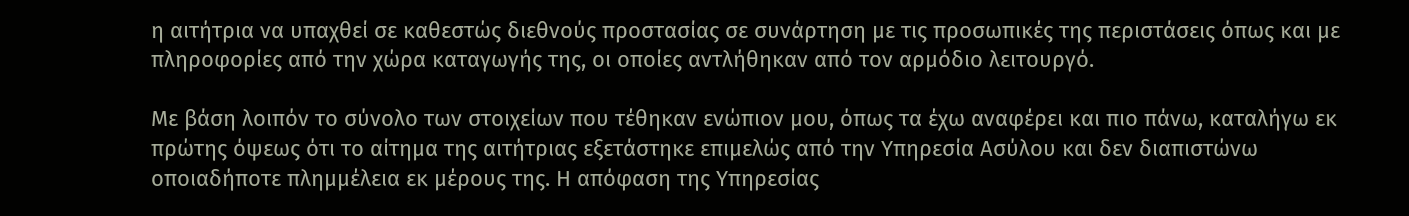η αιτήτρια να υπαχθεί σε καθεστώς διεθνούς προστασίας σε συνάρτηση με τις προσωπικές της περιστάσεις όπως και με πληροφορίες από την χώρα καταγωγής της, οι οποίες αντλήθηκαν από τον αρμόδιο λειτουργό.

Με βάση λοιπόν το σύνολο των στοιχείων που τέθηκαν ενώπιον μου, όπως τα έχω αναφέρει και πιο πάνω, καταλήγω εκ πρώτης όψεως ότι το αίτημα της αιτήτριας εξετάστηκε επιμελώς από την Υπηρεσία Ασύλου και δεν διαπιστώνω οποιαδήποτε πλημμέλεια εκ μέρους της. Η απόφαση της Υπηρεσίας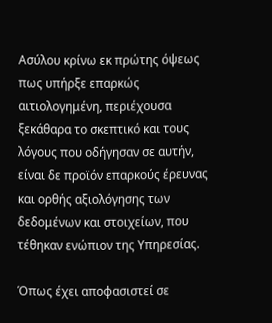Ασύλου κρίνω εκ πρώτης όψεως πως υπήρξε επαρκώς αιτιολογημένη, περιέχουσα ξεκάθαρα το σκεπτικό και τους λόγους που οδήγησαν σε αυτήν, είναι δε προϊόν επαρκούς έρευνας και ορθής αξιολόγησης των δεδομένων και στοιχείων, που τέθηκαν ενώπιον της Υπηρεσίας.

Όπως έχει αποφασιστεί σε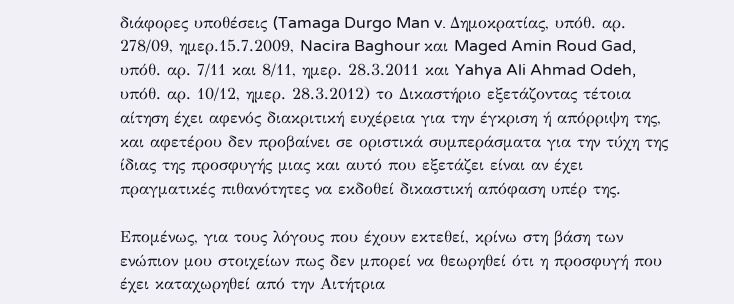διάφορες υποθέσεις (Tamaga Durgo Man v. Δημοκρατίας, υπόθ. αρ. 278/09, ημερ.15.7.2009, Nacira Baghour και Maged Amin Roud Gad, υπόθ. αρ. 7/11 και 8/11, ημερ. 28.3.2011 και Yahya Ali Ahmad Odeh, υπόθ. αρ. 10/12, ημερ. 28.3.2012) το Δικαστήριο εξετάζοντας τέτοια αίτηση έχει αφενός διακριτική ευχέρεια για την έγκριση ή απόρριψη της, και αφετέρου δεν προβαίνει σε οριστικά συμπεράσματα για την τύχη της ίδιας της προσφυγής μιας και αυτό που εξετάζει είναι αν έχει πραγματικές πιθανότητες να εκδοθεί δικαστική απόφαση υπέρ της.

Επομένως, για τους λόγους που έχουν εκτεθεί, κρίνω στη βάση των ενώπιον μου στοιχείων πως δεν μπορεί να θεωρηθεί ότι η προσφυγή που έχει καταχωρηθεί από την Αιτήτρια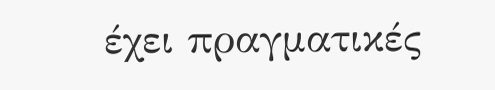έχει πραγματικές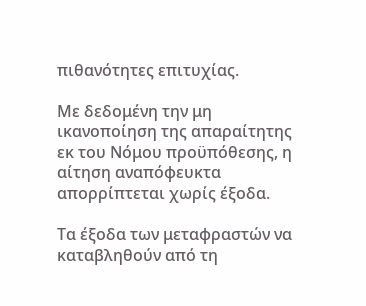πιθανότητες επιτυχίας.

Με δεδομένη την μη ικανοποίηση της απαραίτητης εκ του Νόμου προϋπόθεσης, η αίτηση αναπόφευκτα απορρίπτεται χωρίς έξοδα.

Τα έξοδα των μεταφραστών να καταβληθούν από τη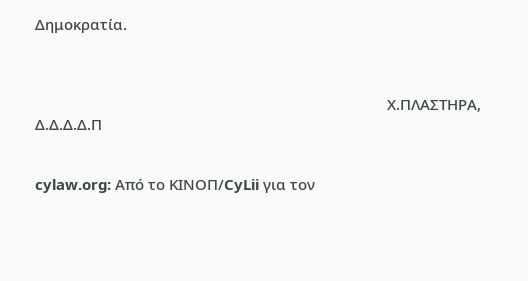Δημοκρατία.



                                                                                        Χ.ΠΛΑΣΤΗΡΑ, Δ.Δ.Δ.Δ.Π


cylaw.org: Από το ΚΙΝOΠ/CyLii για τον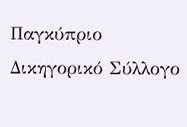Παγκύπριο Δικηγορικό Σύλλογο